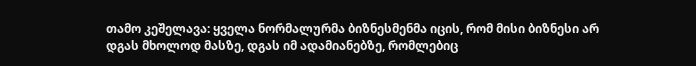თამო კეშელავა: ყველა ნორმალურმა ბიზნესმენმა იცის, რომ მისი ბიზნესი არ დგას მხოლოდ მასზე, დგას იმ ადამიანებზე, რომლებიც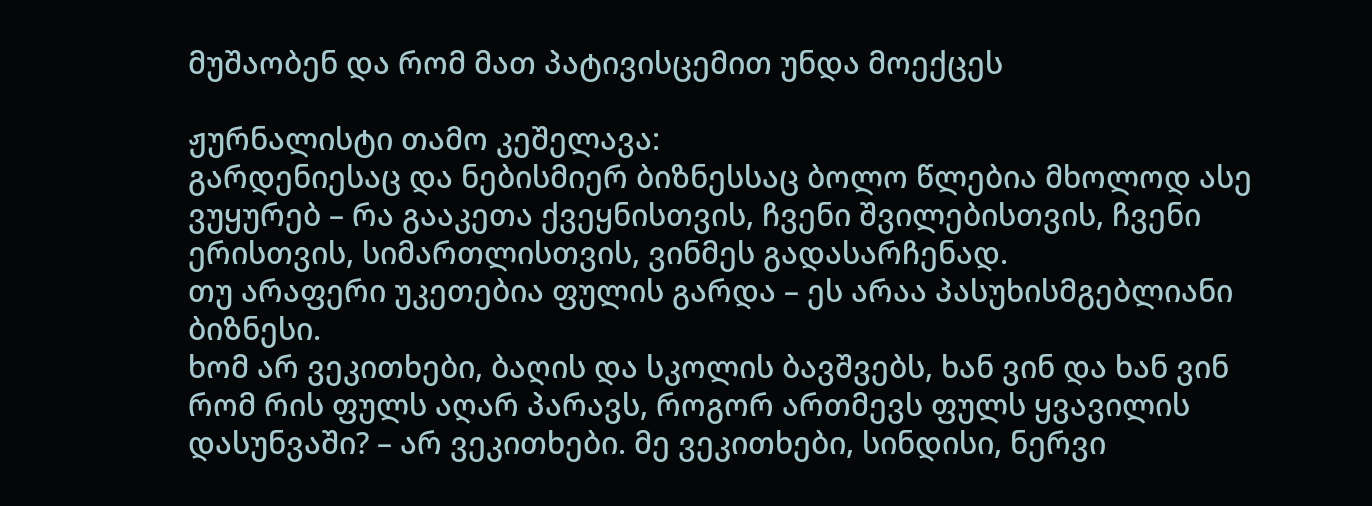მუშაობენ და რომ მათ პატივისცემით უნდა მოექცეს

ჟურნალისტი თამო კეშელავა:
გარდენიესაც და ნებისმიერ ბიზნესსაც ბოლო წლებია მხოლოდ ასე ვუყურებ – რა გააკეთა ქვეყნისთვის, ჩვენი შვილებისთვის, ჩვენი ერისთვის, სიმართლისთვის, ვინმეს გადასარჩენად.
თუ არაფერი უკეთებია ფულის გარდა – ეს არაა პასუხისმგებლიანი ბიზნესი.
ხომ არ ვეკითხები, ბაღის და სკოლის ბავშვებს, ხან ვინ და ხან ვინ რომ რის ფულს აღარ პარავს, როგორ ართმევს ფულს ყვავილის დასუნვაში? – არ ვეკითხები. მე ვეკითხები, სინდისი, ნერვი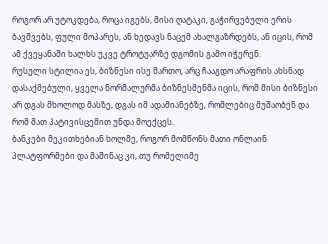როგორ არ უტოკდება, როცა იგებს, მისი ღატაკი, გაჭირვებული ერის ბავშვებს, ფული მოპარეს, ან ხედავს ნაცემ ახალგაზრდებს, ან იცის, რომ ამ ქვეყანაში ხალხს უკვე ტროტუარზე დგომის გამო იჭერენ.
რუსული სტილია ეს, ბიზნესი ისე მართო, არც ჩააგდო არაფრის ახსნად დასაქმებული, ყველა ნორმალურმა ბიზნესმენმა იცის, რომ მისი ბიზნესი არ დგას მხოლოდ მასზე, დგას იმ ადამიანებზე, რომლებიც მუშაობენ და რომ მათ პატივისცემით უნდა მოექცეს.
ბანკები მეკითხებიან ხოლმე, როგორ მომწონს მათი ონლაინ პლატფორმები და მაშინაც კი, თუ რომელიმე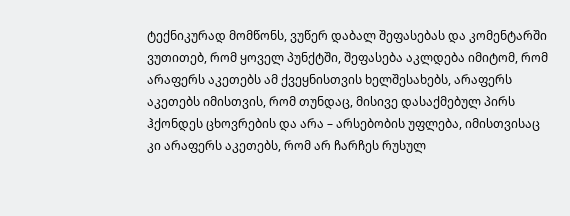ტექნიკურად მომწონს, ვუწერ დაბალ შეფასებას და კომენტარში ვუთითებ, რომ ყოველ პუნქტში, შეფასება აკლდება იმიტომ, რომ არაფერს აკეთებს ამ ქვეყნისთვის ხელშესახებს, არაფერს აკეთებს იმისთვის, რომ თუნდაც, მისივე დასაქმებულ პირს ჰქონდეს ცხოვრების და არა – არსებობის უფლება, იმისთვისაც კი არაფერს აკეთებს, რომ არ ჩარჩეს რუსულ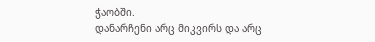ჭაობში.
დანარჩენი არც მიკვირს და არც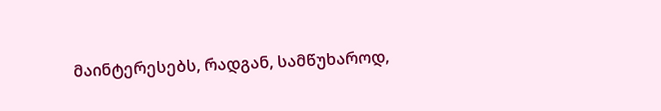მაინტერესებს, რადგან, სამწუხაროდ,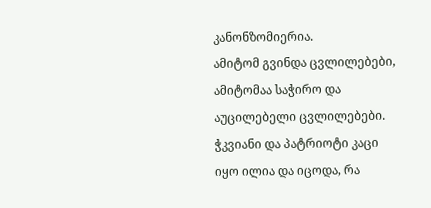კანონზომიერია.
ამიტომ გვინდა ცვლილებები, ამიტომაა საჭირო და აუცილებელი ცვლილებები.
ჭკვიანი და პატრიოტი კაცი იყო ილია და იცოდა, რა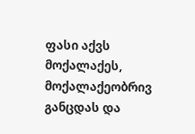ფასი აქვს მოქალაქეს, მოქალაქეობრივ განცდას და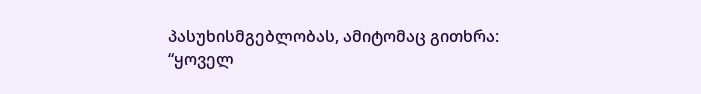პასუხისმგებლობას, ამიტომაც გითხრა:
“ყოველ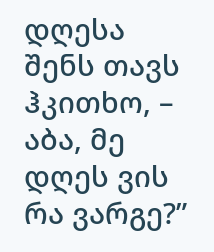დღესა შენს თავს ჰკითხო, –
აბა, მე დღეს ვის რა ვარგე?”